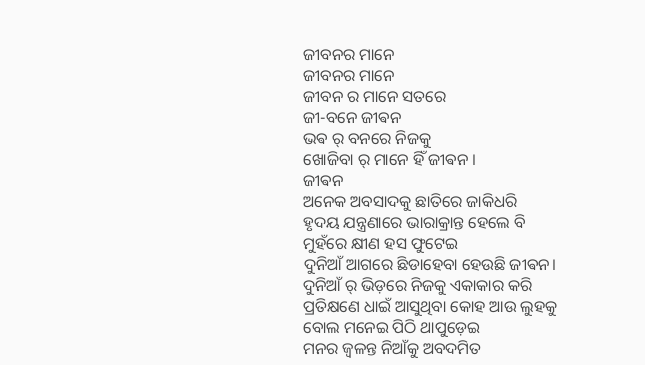ଜୀବନର ମାନେ
ଜୀବନର ମାନେ
ଜୀବନ ର ମାନେ ସତରେ
ଜୀ-ବନେ ଜୀଵନ
ଭଵ ର୍ ବନରେ ନିଜକୁ
ଖୋଜିବା ର୍ ମାନେ ହିଁ ଜୀଵନ ।
ଜୀଵନ
ଅନେକ ଅବସାଦକୁ ଛାତିରେ ଜାକିଧରି
ହୃଦୟ ଯନ୍ତ୍ରଣାରେ ଭାରାକ୍ରାନ୍ତ ହେଲେ ବି
ମୁହଁରେ କ୍ଷୀଣ ହସ ଫୁଟେଇ
ଦୁନିଆଁ ଆଗରେ ଛିଡାହେବା ହେଉଛି ଜୀଵନ।
ଦୁନିଆଁ ର୍ ଭିଡ଼ରେ ନିଜକୁ ଏକାକାର କରି
ପ୍ରତିକ୍ଷଣେ ଧାଇଁ ଆସୁଥିବା କୋହ ଆଉ ଲୁହକୁ
ବୋଲ ମନେଇ ପିଠି ଥାପୁଡ଼େଇ
ମନର ଜ୍ୱଳନ୍ତ ନିଆଁକୁ ଅବଦମିତ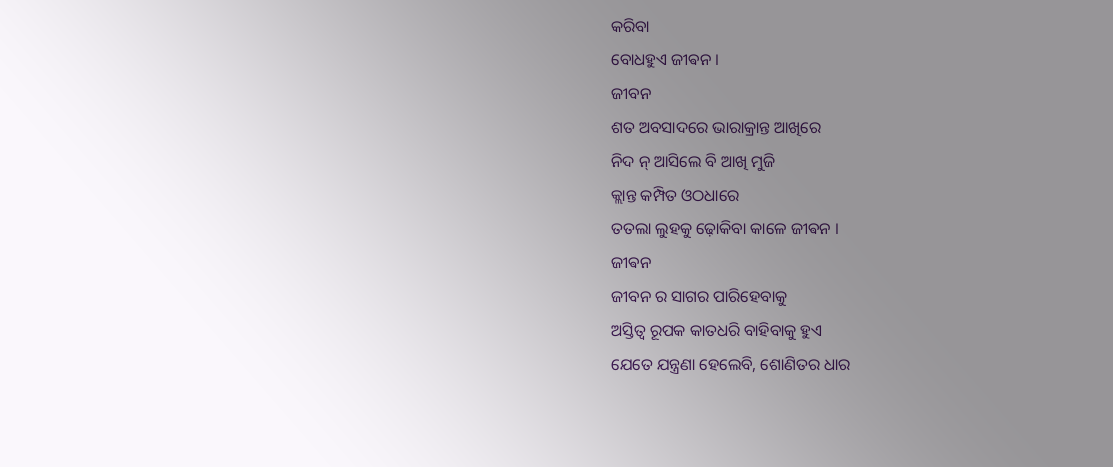କରିବା
ବୋଧହୁଏ ଜୀଵନ ।
ଜୀବନ
ଶତ ଅବସାଦରେ ଭାରାକ୍ରାନ୍ତ ଆଖିରେ
ନିଦ ନ୍ ଆସିଲେ ବି ଆଖି ମୁଜି
କ୍ଲାନ୍ତ କମ୍ପିତ ଓଠଧାରେ
ତତଲା ଲୁହକୁ ଢ଼ୋକିବା କାଳେ ଜୀଵନ ।
ଜୀଵନ
ଜୀବନ ର ସାଗର ପାରିହେବାକୁ
ଅସ୍ତିତ୍ବ ରୂପକ କାତଧରି ବାହିବାକୁ ହୁଏ
ଯେତେ ଯନ୍ତ୍ରଣା ହେଲେବି, ଶୋଣିତର ଧାର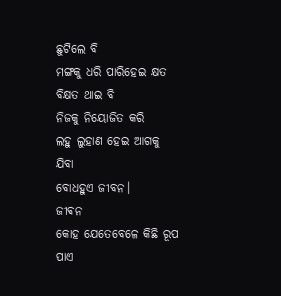ଛୁଟିଲେ ବି
ମଙ୍ଗକୁ ଧରି ପାରିହେଇ କ୍ଷତ ବିକ୍ଷତ ଥାଇ ବି
ନିଜକୁ ନିୟୋଜିତ କରି
ଲହୁ ଲୁହାଣ ହେଇ ଆଗକୁ ଯିବା
ବୋଧହୁଏ ଜୀବନ।
ଜୀଵନ
କୋହ ଯେତେବେଳେ କିଛି ରୂପ ପାଏ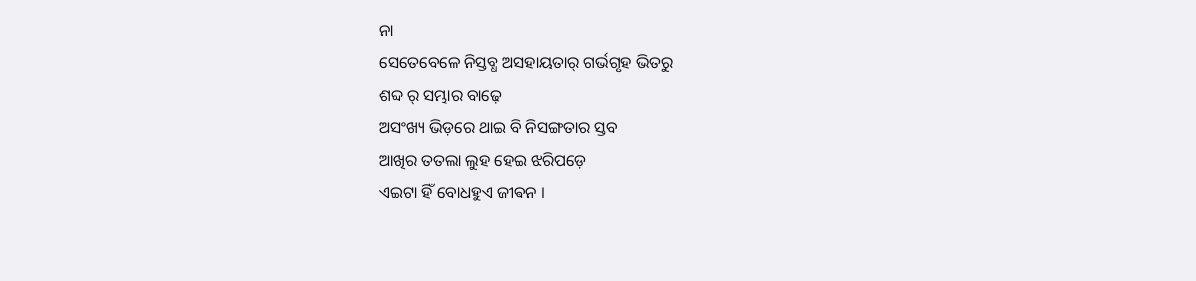ନା
ସେତେବେଳେ ନିସ୍ତବ୍ଧ ଅସହାୟତାର୍ ଗର୍ଭଗୃହ ଭିତରୁ
ଶବ୍ଦ ର୍ ସମ୍ଭାର ବାଢ଼େ
ଅସଂଖ୍ୟ ଭିଡ଼ରେ ଥାଇ ବି ନିସଙ୍ଗତାର ସ୍ତବ
ଆଖିର ତତଲା ଲୁହ ହେଇ ଝରିପଡ଼େ
ଏଇଟା ହିଁ ବୋଧହୁଏ ଜୀଵନ ।